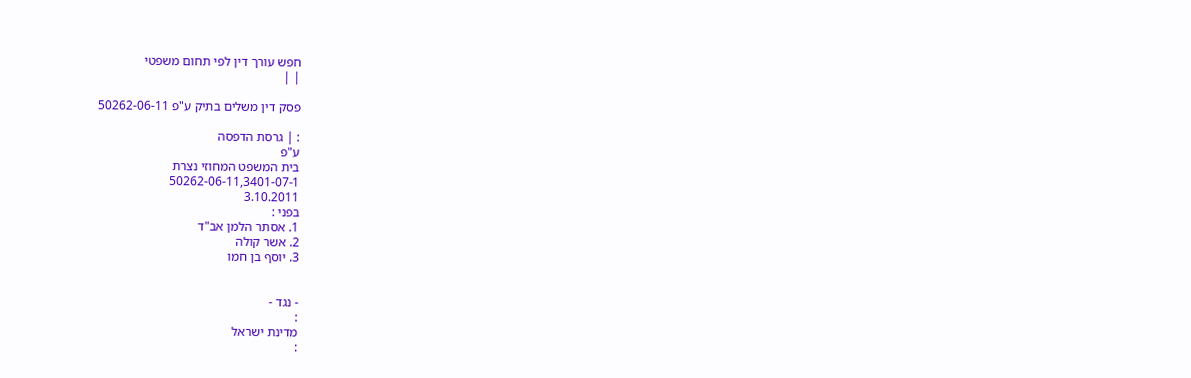חפש עורך דין לפי תחום משפטי
| |

פסק דין משלים בתיק ע"פ 50262-06-11

: | גרסת הדפסה
ע"פ
בית המשפט המחוזי נצרת
50262-06-11,3401-07-1
3.10.2011
בפני :
1. אסתר הלמן אב"ד
2. אשר קולה
3. יוסף בן חמו


- נגד -
:
מדינת ישראל
: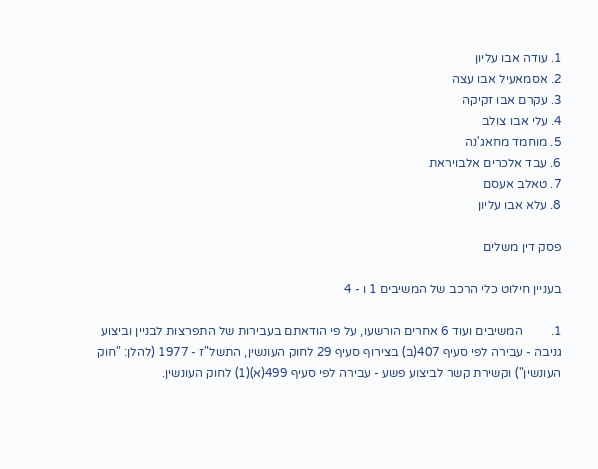1. עודה אבו עליון
2. אסמאעיל אבו עצה
3. עקרם אבו זקיקה
4. עלי אבו צולב
5. מוחמד מחאג'נה
6. עבד אלכרים אלבויראת
7. טאלב אעסם
8. עלא אבו עליון

פסק דין משלים

בעניין חילוט כלי הרכב של המשיבים 1 ו - 4

1.         המשיבים ועוד 6 אחרים הורשעו, על פי הודאתם בעבירות של התפרצות לבניין וביצוע גניבה - עבירה לפי סעיף 407(ב) בצירוף סעיף 29 לחוק העונשין, התשל"ז - 1977 (להלן: "חוק העונשין") וקשירת קשר לביצוע פשע - עבירה לפי סעיף 499(א)(1) לחוק העונשין.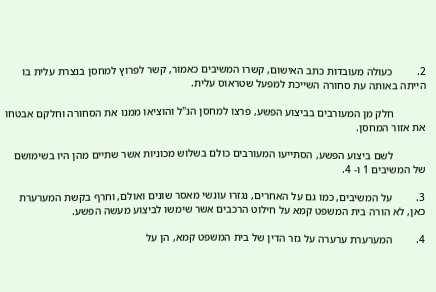2.         כעולה מעובדות כתב האישום, קשרו המשיבים כאמור, קשר לפרוץ למחסן בנצרת עלית בו הייתה באותה עת סחורה השייכת למפעל שטראוס עלית.

            חלק מן המעורבים בביצוע הפשע, פרצו למחסן הנ"ל והוציאו ממנו את הסחורה וחלקם אבטחו את אזור המחסן.

            לשם ביצוע הפשע, הסתייעו המעורבים כולם בשלוש מכוניות אשר שתיים מהן היו בשימושם של המשיבים 1 ו- 4.

3.         על המשיבים, כמו גם על האחרים, נגזרו עונשי מאסר שונים ואולם, וחרף בקשת המערערת כאן, לא הורה בית המשפט קמא על חילוט הרכבים אשר שימשו לביצוע מעשה הפשע.

4.         המערערת ערערה על גזר הדין של בית המשפט קמא, הן על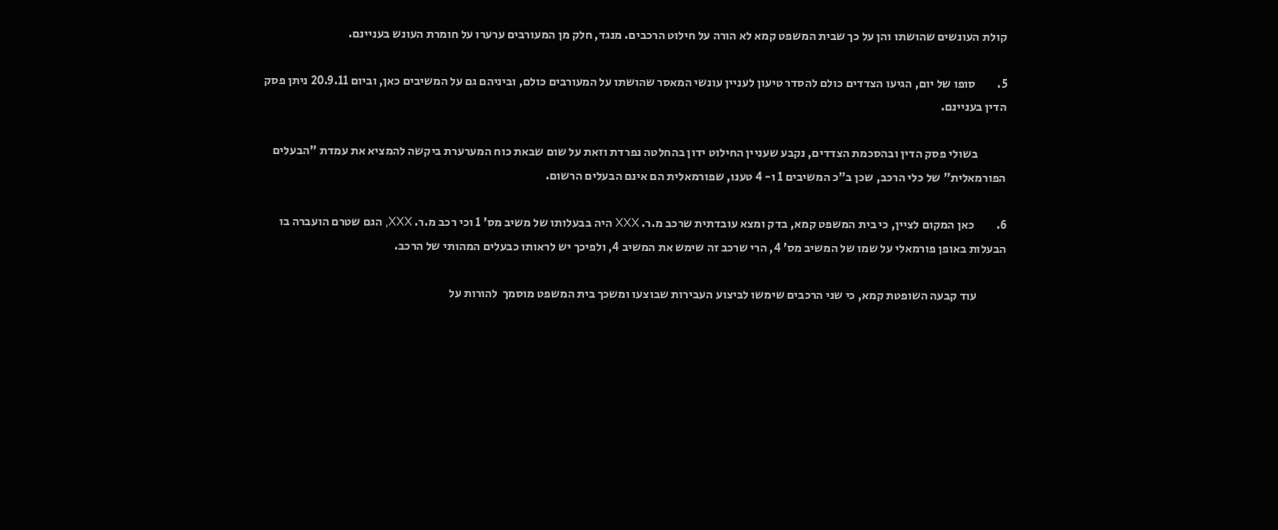קולת העונשים שהושתו והן על כך שבית המשפט קמא לא הורה על חילוט הרכבים. מנגד, חלק מן המעורבים ערערו על חומרת העונש בעניינם.

5.         סופו של יום, הגיעו הצדדים כולם להסדר טיעון לעניין עונשי המאסר שהושתו על המעורבים כולם, וביניהם גם על המשיבים כאן, וביום 20.9.11 ניתן פסק הדין בעניינם.

            בשולי פסק הדין ובהסכמת הצדדים, נקבע שעניין החילוט ידון בהחלטה נפרדת וזאת על שום שבאת כוח המערערת ביקשה להמציא את עמדת "הבעלים הפורמאלית" של כלי הרכב, שכן ב"כ המשיבים 1 ו- 4 טענו, שפורמאלית הם אינם הבעלים הרשום.

6.         כאן המקום לציין, כי בית המשפט קמא, בדק ומצא עובדתית שרכב מ.ר. XXX היה בבעלותו של משיב מס' 1 וכי רכב מ.ר. XXX, הגם שטרם הועברה בו הבעלות באופן פורמאלי על שמו של המשיב מס' 4, הרי שרכב זה שימש את המשיב 4, ולפיכך יש לראותו כבעלים המהותי של הרכב.

            עוד קבעה השופטת קמא, כי שני הרכבים שימשו לביצוע העבירות שבוצעו ומשכך בית המשפט מוסמך  להורות על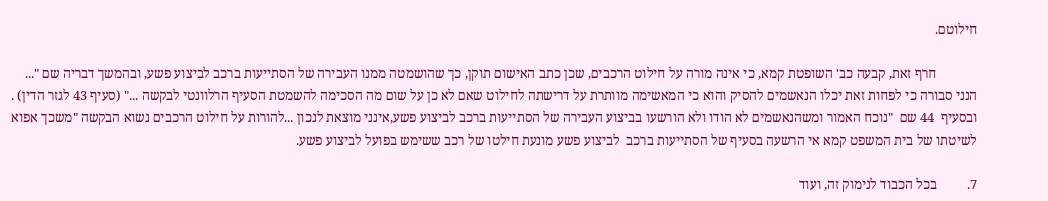חילוטם.

            חרף זאת, קבעה כב' השופטת קמא, כי אינה מורה על חילוט הרכבים, שכן כתב האישום תוקן, כך שהושמטה ממנו העבירה של הסתייעות ברכב לביצוע פשע, ובהמשך דבריה שם "... הנני סבורה כי לפחות זאת יכלו הנאשמים להסיק והוא כי המאשימה מוותרת על דרישתה לחילוט שאם לא כן על שום מה הסכימה להשמטת הסעיף הרלוונטי לבקשה ..." (סעיף 43 לגזר הדין) . ובסעיף  44 שם  "נוכח האמור ומשהנאשמים לא הודו ולא הורשעו בביצוע העבירה של הסתייעות ברכב לביצוע פשע,אינני מוצאת לנכון ...להורות על חילוט הרכבים נשוא הבקשה "משכך אפוא לשיטתו של בית המשפט קמא אי הרשעה בסעיף של הסתייעות ברכב  לביצוע פשע מונעת חילטו של רכב ששימש בפועל לביצוע פשע.

7.         בכל הכבוד לנימוק זה, ועוד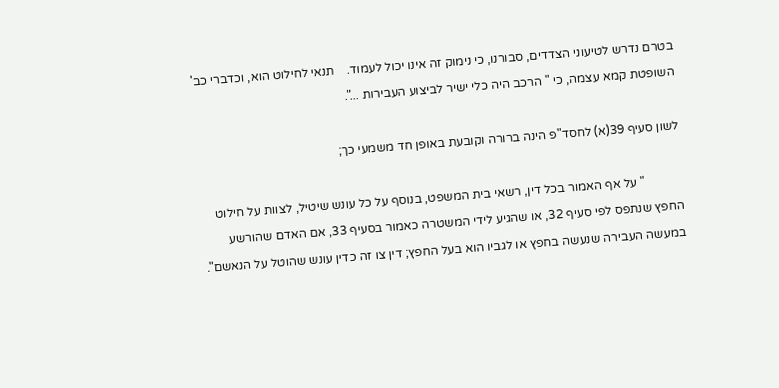בטרם נדרש לטיעוני הצדדים, סבורנו, כי נימוק זה אינו יכול לעמוד.    תנאי לחילוט הוא, וכדברי כב' השופטת קמא עצמה, כי " הרכב היה כלי ישיר לביצוע העבירות ...".

לשון סעיף 39(א) לחסד"פ הינה ברורה וקובעת באופן חד משמעי כך;

            " על אף האמור בכל דין, רשאי בית המשפט, בנוסף על כל עונש שיטיל, לצוות על חילוט החפץ שנתפס לפי סעיף 32, או שהגיע לידי המשטרה כאמור בסעיף 33, אם האדם שהורשע במעשה העבירה שנעשה בחפץ או לגביו הוא בעל החפץ; דין צו זה כדין עונש שהוטל על הנאשם".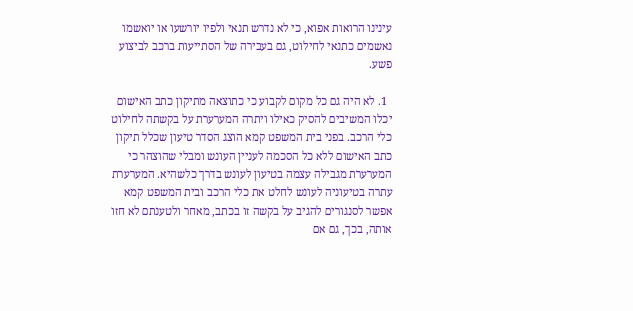עינינו הרואות אפוא, כי לא נדרש תנאי ולפיו יורשעו או יואשמו נאשמים כתנאי לחילוט, גם בעבירה של הסתייעות ברכב לביצוע פשע.

  1. לא היה גם כל מקום לקבוע כי כתוצאה מתיקון כתב האישום יכלו המשיבים להסיק כאילו ויתרה המערערת על בקשתה לחילוט כלי הרכב. בפני בית המשפט קמא הוצג הסדר טיעון שכלל תיקון כתב האישום ללא כל הסכמה לעניין העונש ומבלי שהוצהר כי המערערת מגבילה עצמה בטיעון לעונש בדרך כלשהיא. המערערת עתרה בטיעוניה לעונש לחלט את כלי הרכב ובית המשפט קמא אפשר לסנגורים להגיב על בקשה זו בכתב, מאחר ולטענתם לא חזו אותה, בכך, גם אם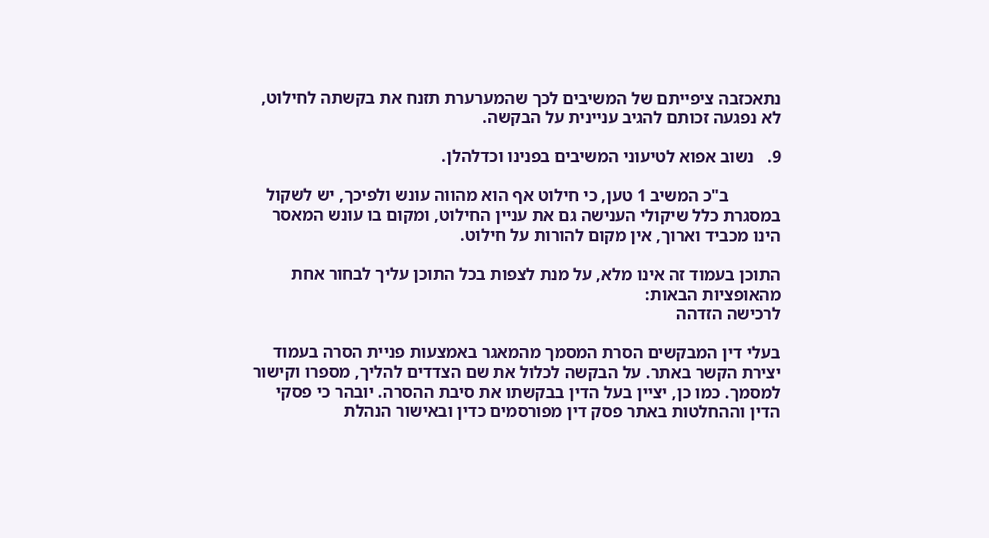נתאכזבה ציפייתם של המשיבים לכך שהמערערת תזנח את בקשתה לחילוט, לא נפגעה זכותם להגיב עניינית על הבקשה.

9.   נשוב אפוא לטיעוני המשיבים בפנינו וכדלהלן.

            ב"כ המשיב 1 טען, כי חילוט אף הוא מהווה עונש ולפיכך, יש לשקול במסגרת כלל שיקולי הענישה גם את עניין החילוט, ומקום בו עונש המאסר הינו מכביד וארוך, אין מקום להורות על חילוט.

התוכן בעמוד זה אינו מלא, על מנת לצפות בכל התוכן עליך לבחור אחת מהאופציות הבאות:
לרכישה הזדהה

בעלי דין המבקשים הסרת המסמך מהמאגר באמצעות פניית הסרה בעמוד יצירת הקשר באתר. על הבקשה לכלול את שם הצדדים להליך, מספרו וקישור למסמך. כמו כן, יציין בעל הדין בבקשתו את סיבת ההסרה. יובהר כי פסקי הדין וההחלטות באתר פסק דין מפורסמים כדין ובאישור הנהלת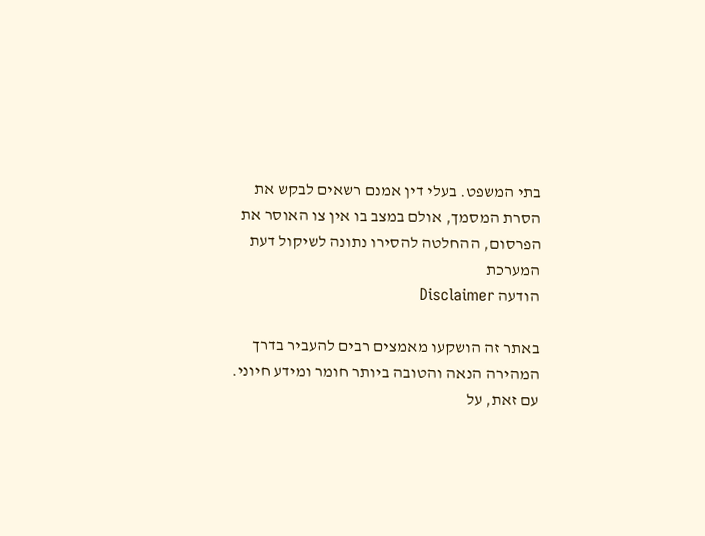בתי המשפט. בעלי דין אמנם רשאים לבקש את הסרת המסמך, אולם במצב בו אין צו האוסר את הפרסום, ההחלטה להסירו נתונה לשיקול דעת המערכת
הודעה Disclaimer

באתר זה הושקעו מאמצים רבים להעביר בדרך המהירה הנאה והטובה ביותר חומר ומידע חיוני. עם זאת, על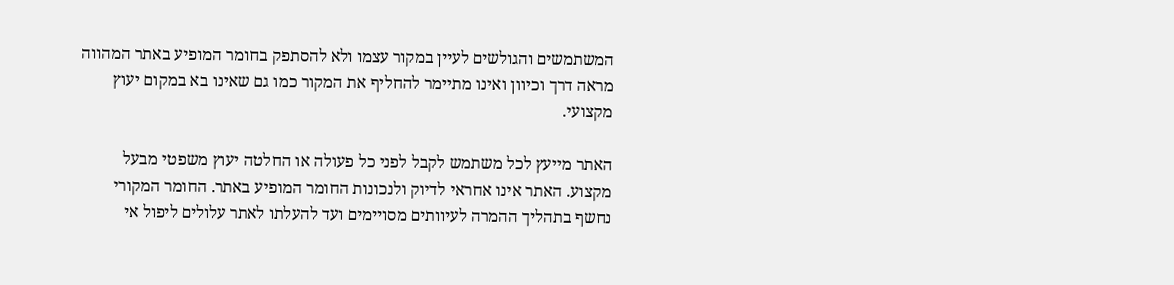המשתמשים והגולשים לעיין במקור עצמו ולא להסתפק בחומר המופיע באתר המהווה מראה דרך וכיוון ואינו מתיימר להחליף את המקור כמו גם שאינו בא במקום יעוץ מקצועי.

האתר מייעץ לכל משתמש לקבל לפני כל פעולה או החלטה יעוץ משפטי מבעל מקצוע. האתר אינו אחראי לדיוק ולנכונות החומר המופיע באתר. החומר המקורי נחשף בתהליך ההמרה לעיוותים מסויימים ועד להעלתו לאתר עלולים ליפול אי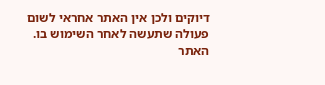דיוקים ולכן אין האתר אחראי לשום פעולה שתעשה לאחר השימוש בו. האתר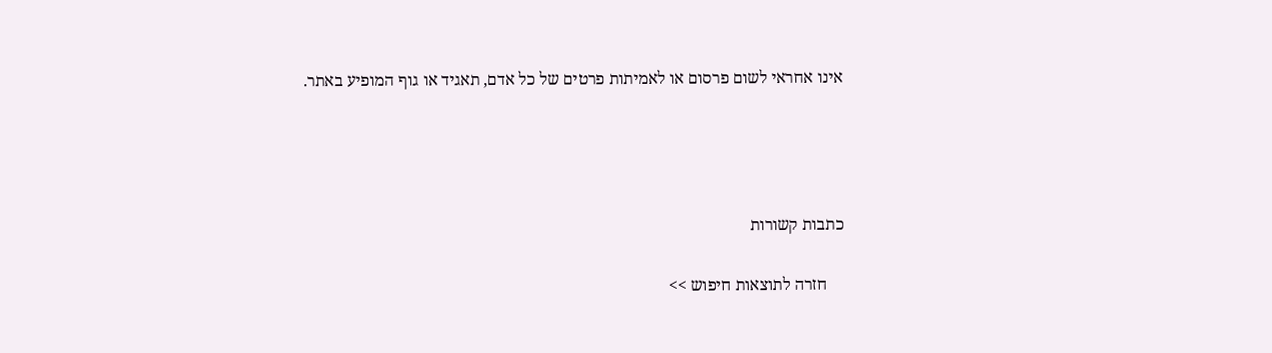אינו אחראי לשום פרסום או לאמיתות פרטים של כל אדם, תאגיד או גוף המופיע באתר.




כתבות קשורות

    חזרה לתוצאות חיפוש >>